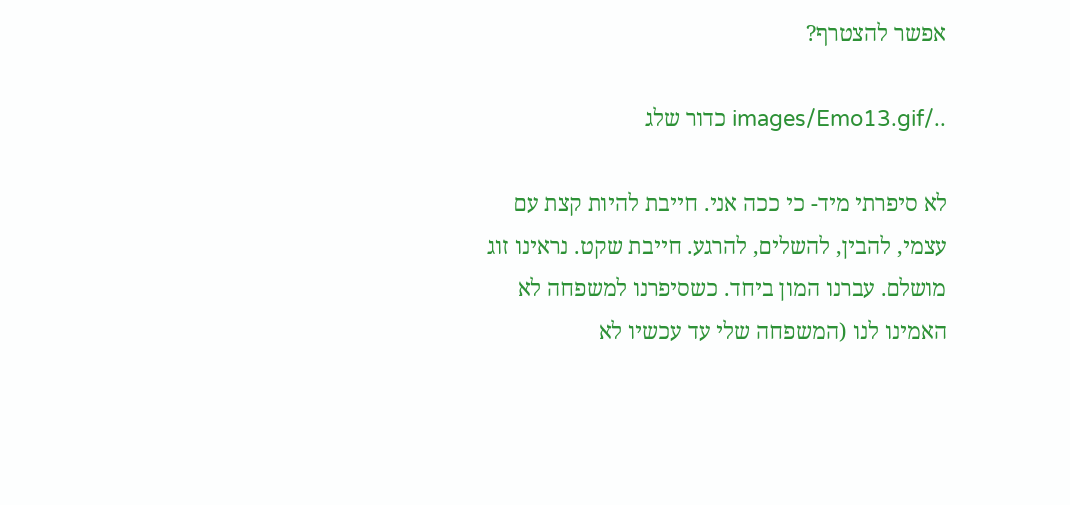אפשר להצטרף?

../images/Emo13.gif כדור שלג

לא סיפרתי מיד- כי ככה אני. חייבת להיות קצת עם עצמי, להבין, להשלים, להרגע. חייבת שקט. נראינו זוג מושלם. עברנו המון ביחד. כשסיפרנו למשפחה לא האמינו לנו (המשפחה שלי עד עכשיו לא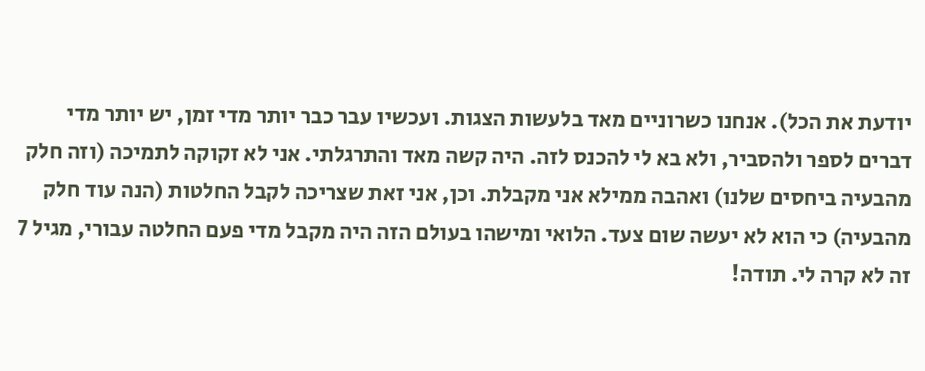יודעת את הכל). אנחנו כשרוניים מאד בלעשות הצגות. ועכשיו עבר כבר יותר מדי זמן, יש יותר מדי דברים לספר ולהסביר, ולא בא לי להכנס לזה. היה קשה מאד והתרגלתי. אני לא זקוקה לתמיכה (וזה חלק מהבעיה ביחסים שלנו) ואהבה ממילא אני מקבלת. וכן, אני זאת שצריכה לקבל החלטות (הנה עוד חלק מהבעיה) כי הוא לא יעשה שום צעד. הלואי ומישהו בעולם הזה היה מקבל מדי פעם החלטה עבורי, מגיל 7 זה לא קרה לי. תודה!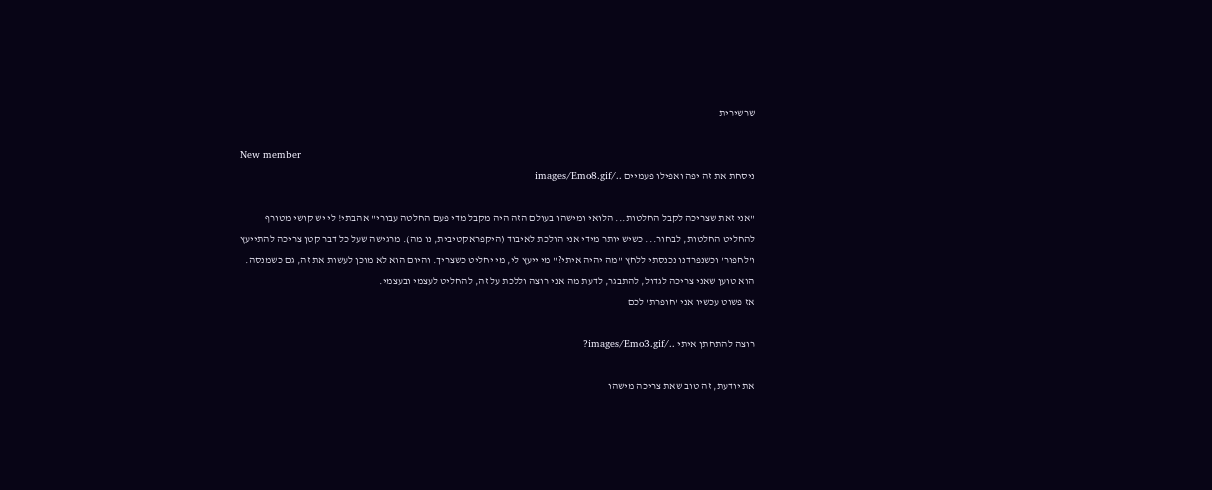שרשירית

New member
ניסחת את זה יפה ואפילו פעמיים ../images/Emo8.gif

"אני זאת שצריכה לקבל החלטות... הלואי ומישהו בעולם הזה היה מקבל מדי פעם החלטה עבורי" אהבתי! לי יש קושי מטורף להחליט החלטות, לבחור... כשיש יותר מידי אני הולכת לאיבוד (היקפראקטיבית, נו מה). מרגישה שעל כל דבר קטן צריכה להתייעץ ו'לחפור' וכשנפרדנו נכנסתי ללחץ "מה יהיה איתי?" מי ייעץ לי, מי יחליט כשצריך. והיום הוא לא מוכן לעשות את זה, גם כשמנסה. הוא טוען שאני צריכה לגדול, להתבגר, לדעת מה אני רוצה וללכת על זה, להחליט לעצמי ובעצמי.
אז פשוט עכשיו אני 'חופרת' לכם

רוצה להתחתן איתי ../images/Emo3.gif?

את יודעת, זה טוב שאת צריכה מישהו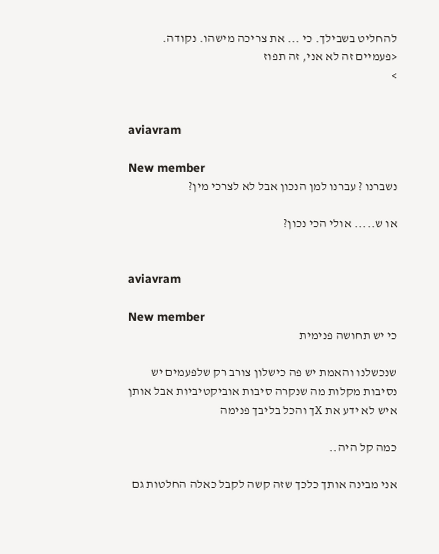להחליט בשבילך. כי ... את צריכה מישהו. נקודה. <פעמיים זה לא אני, זה תפוז
>


aviavram

New member
נשברנו ? עברנו למן הנכון אבל לא לצרכי מין?

או ש..... אולי הכי נכון?


aviavram

New member
כי יש תחושה פנימית

שנכשלנו והאמת יש פה כישלון צורב רק שלפעמים יש נסיבות מקלות מה שנקרה סיבות אוביקטיביות אבל אותן איש לא ידע את Xך והכל בליבך פנימה

כמה קל היה..

אני מבינה אותך כלכך שזה קשה לקבל כאלה החלטות גם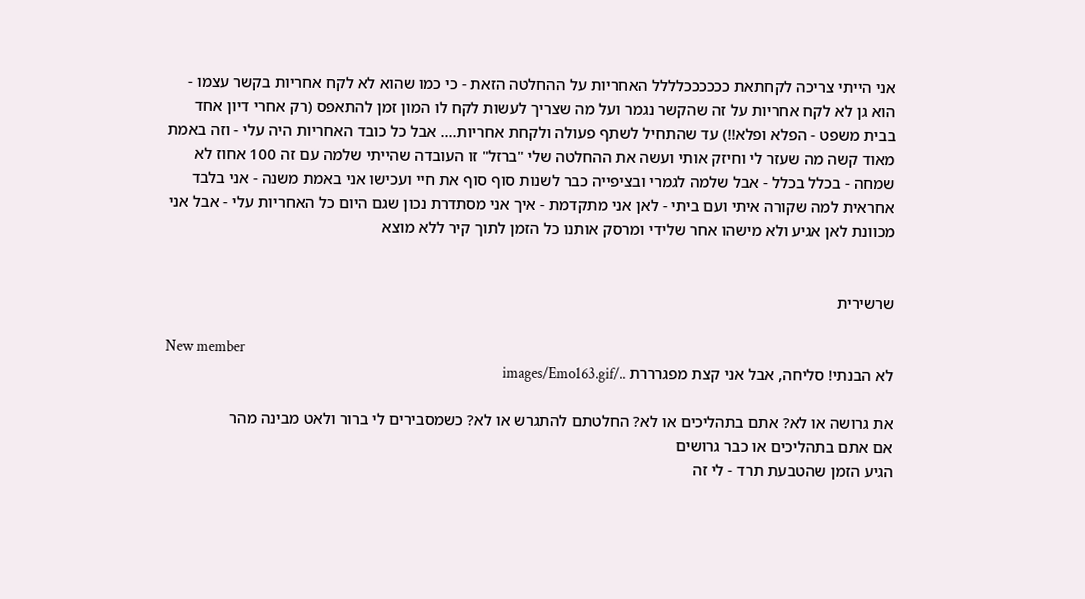אני הייתי צריכה לקחתאת ככככככלללל האחריות על ההחלטה הזאת - כי כמו שהוא לא לקח אחריות בקשר עצמו - הוא גן לא לקח אחריות על זה שהקשר נגמר ועל מה שצריך לעשות לקח לו המון זמן להתאפס (רק אחרי דיון אחד בבית משפט - הפלא ופלא!!) עד שהתחיל לשתף פעולה ולקחת אחריות.... אבל כל כובד האחריות היה עלי - וזה באמת מאוד קשה מה שעזר לי וחיזק אותי ועשה את ההחלטה שלי "ברזל" זו העובדה שהייתי שלמה עם זה 100 אחוז לא שמחה - בכלל בכלל - אבל שלמה לגמרי ובציפייה כבר לשנות סוף סוף את חיי ועכישו אני באמת משנה - אני בלבד אחראית למה שקורה איתי ועם ביתי - לאן אני מתקדמת - איך אני מסתדרת נכון שגם היום כל האחריות עלי - אבל אני מכוונת לאן אגיע ולא מישהו אחר שלידי ומרסק אותנו כל הזמן לתוך קיר ללא מוצא


שרשירית

New member
לא הבנתי! סליחה, אבל אני קצת מפגרררת ../images/Emo163.gif

את גרושה או לא? אתם בתהליכים או לא? החלטתם להתגרש או לא? כשמסבירים לי ברור ולאט מבינה מהר
אם אתם בתהליכים או כבר גרושים
הגיע הזמן שהטבעת תרד - לי זה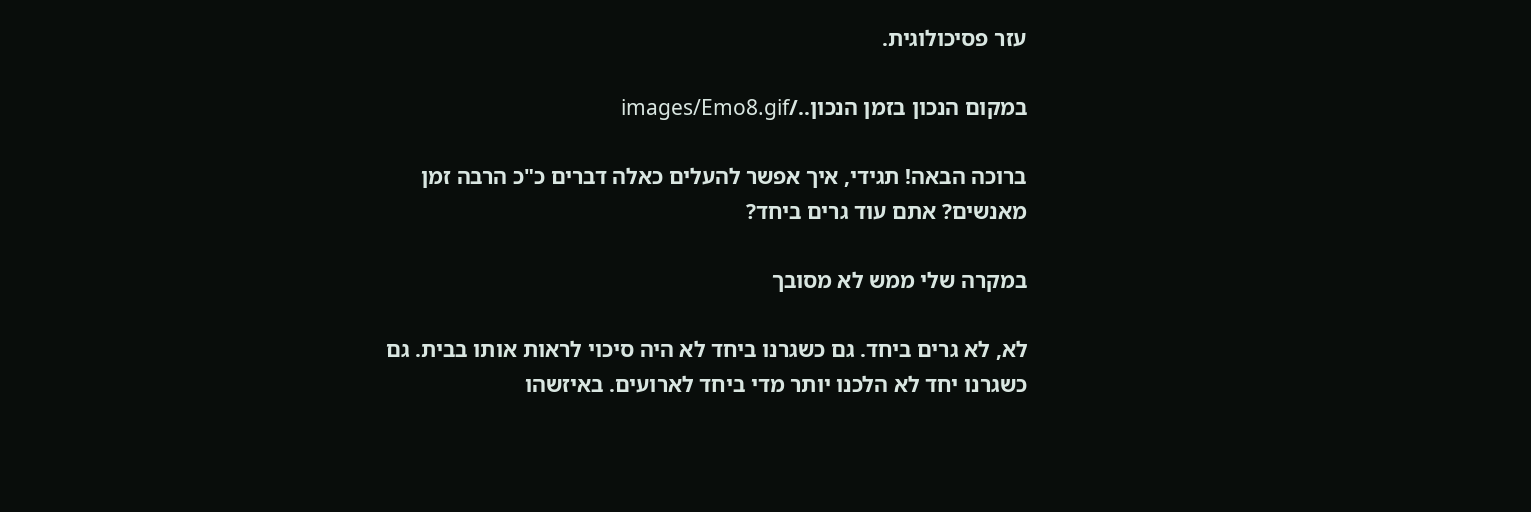עזר פסיכולוגית.

במקום הנכון בזמן הנכון../images/Emo8.gif

ברוכה הבאה! תגידי, איך אפשר להעלים כאלה דברים כ"כ הרבה זמן מאנשים? אתם עוד גרים ביחד?

במקרה שלי ממש לא מסובך

לא, לא גרים ביחד. גם כשגרנו ביחד לא היה סיכוי לראות אותו בבית. גם כשגרנו יחד לא הלכנו יותר מדי ביחד לארועים. באיזשהו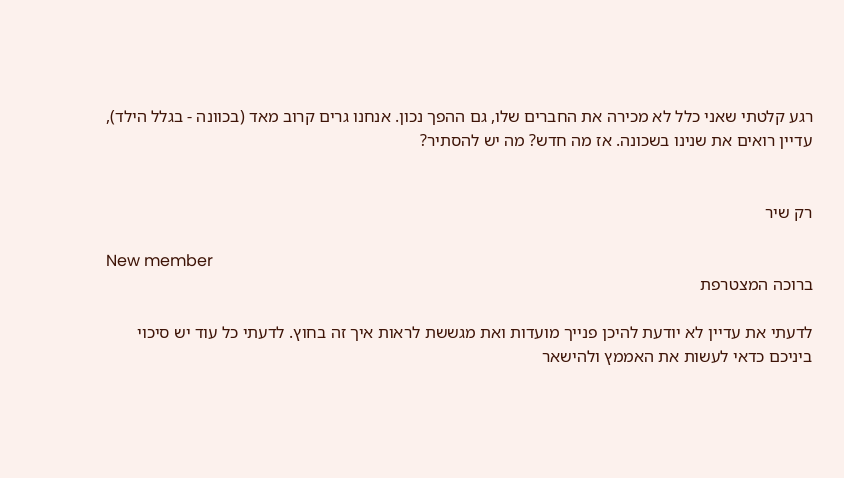רגע קלטתי שאני כלל לא מכירה את החברים שלו, גם ההפך נכון. אנחנו גרים קרוב מאד (בכוונה - בגלל הילד), עדיין רואים את שנינו בשכונה. אז מה חדש? מה יש להסתיר?


רק שיר

New member
ברוכה המצטרפת

לדעתי את עדיין לא יודעת להיכן פנייך מועדות ואת מגששת לראות איך זה בחוץ. לדעתי כל עוד יש סיכוי ביניכם כדאי לעשות את האממץ ולהישאר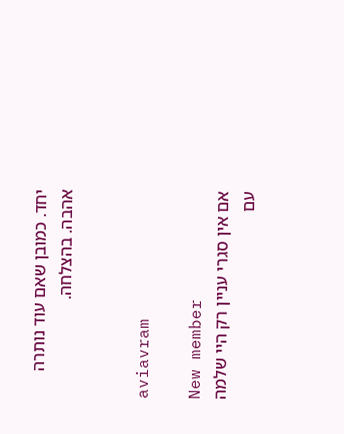יחד. כמובן שאם עוד נותרה אהבה. בהצלחה.


aviavram

New member
אם אין סגרי עניין רק היי שלמה עם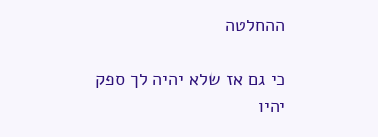ההחלטה

כי גם אז שלא יהיה לך ספק יהיו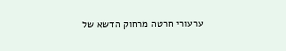ערעורי חרטה מרחוק הדשא של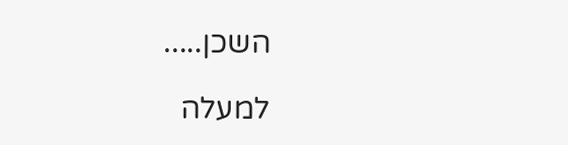השכן.....

למעלה